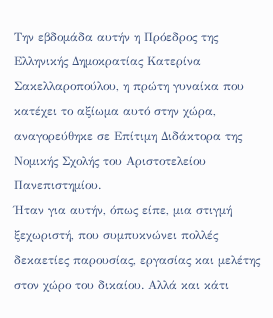Την εβδομάδα αυτήν η Πρόεδρος της Ελληνικής Δημοκρατίας Κατερίνα Σακελλαροπούλου, η πρώτη γυναίκα που κατέχει το αξίωμα αυτό στην χώρα, αναγορεύθηκε σε Επίτιμη Διδάκτορα της Νομικής Σχολής του Αριστοτελείου Πανεπιστημίου.
Ήταν για αυτήν, όπως είπε, μια στιγμή ξεχωριστή, που συμπυκνώνει πολλές δεκαετίες παρουσίας, εργασίας και μελέτης στον χώρο του δικαίου. Αλλά και κάτι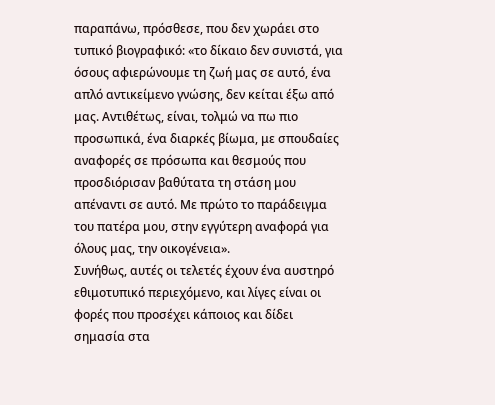παραπάνω, πρόσθεσε, που δεν χωράει στο τυπικό βιογραφικό: «το δίκαιο δεν συνιστά, για όσους αφιερώνουμε τη ζωή μας σε αυτό, ένα απλό αντικείμενο γνώσης, δεν κείται έξω από μας. Αντιθέτως, είναι, τολμώ να πω πιο προσωπικά, ένα διαρκές βίωμα, με σπουδαίες αναφορές σε πρόσωπα και θεσμούς που προσδιόρισαν βαθύτατα τη στάση μου απέναντι σε αυτό. Με πρώτο το παράδειγμα του πατέρα μου, στην εγγύτερη αναφορά για όλους μας, την οικογένεια».
Συνήθως, αυτές οι τελετές έχουν ένα αυστηρό εθιμοτυπικό περιεχόμενο, και λίγες είναι οι φορές που προσέχει κάποιος και δίδει σημασία στα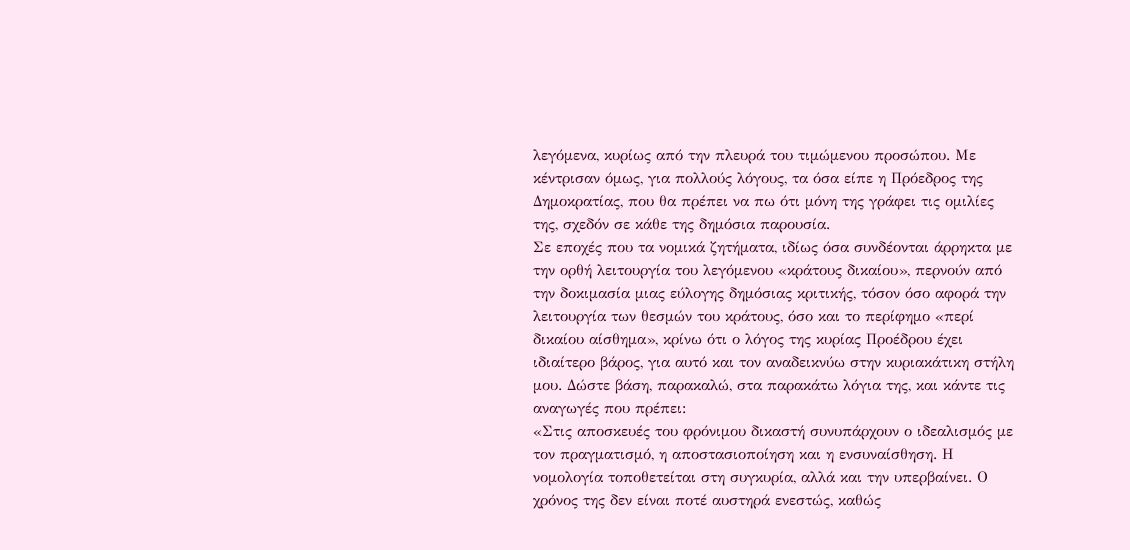λεγόμενα, κυρίως από την πλευρά του τιμώμενου προσώπου. Με κέντρισαν όμως, για πολλούς λόγους, τα όσα είπε η Πρόεδρος της Δημοκρατίας, που θα πρέπει να πω ότι μόνη της γράφει τις ομιλίες της, σχεδόν σε κάθε της δημόσια παρουσία.
Σε εποχές που τα νομικά ζητήματα, ιδίως όσα συνδέονται άρρηκτα με την ορθή λειτουργία του λεγόμενου «κράτους δικαίου», περνούν από την δοκιμασία μιας εύλογης δημόσιας κριτικής, τόσον όσο αφορά την λειτουργία των θεσμών του κράτους, όσο και το περίφημο «περί δικαίου αίσθημα», κρίνω ότι ο λόγος της κυρίας Προέδρου έχει ιδιαίτερο βάρος, για αυτό και τον αναδεικνύω στην κυριακάτικη στήλη μου. Δώστε βάση, παρακαλώ, στα παρακάτω λόγια της, και κάντε τις αναγωγές που πρέπει:
«Στις αποσκευές του φρόνιμου δικαστή συνυπάρχουν ο ιδεαλισμός με τον πραγματισμό, η αποστασιοποίηση και η ενσυναίσθηση. Η νομολογία τοποθετείται στη συγκυρία, αλλά και την υπερβαίνει. Ο χρόνος της δεν είναι ποτέ αυστηρά ενεστώς, καθώς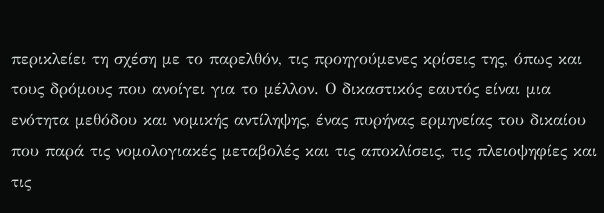περικλείει τη σχέση με το παρελθόν, τις προηγούμενες κρίσεις της, όπως και τους δρόμους που ανοίγει για το μέλλον. Ο δικαστικός εαυτός είναι μια ενότητα μεθόδου και νομικής αντίληψης, ένας πυρήνας ερμηνείας του δικαίου που παρά τις νομολογιακές μεταβολές και τις αποκλίσεις, τις πλειοψηφίες και τις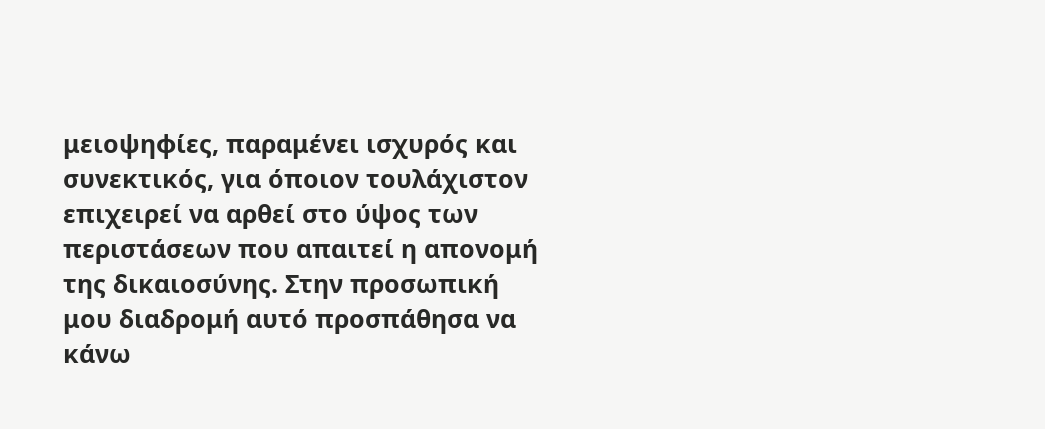μειοψηφίες, παραμένει ισχυρός και συνεκτικός, για όποιον τουλάχιστον επιχειρεί να αρθεί στο ύψος των περιστάσεων που απαιτεί η απονομή της δικαιοσύνης. Στην προσωπική μου διαδρομή αυτό προσπάθησα να κάνω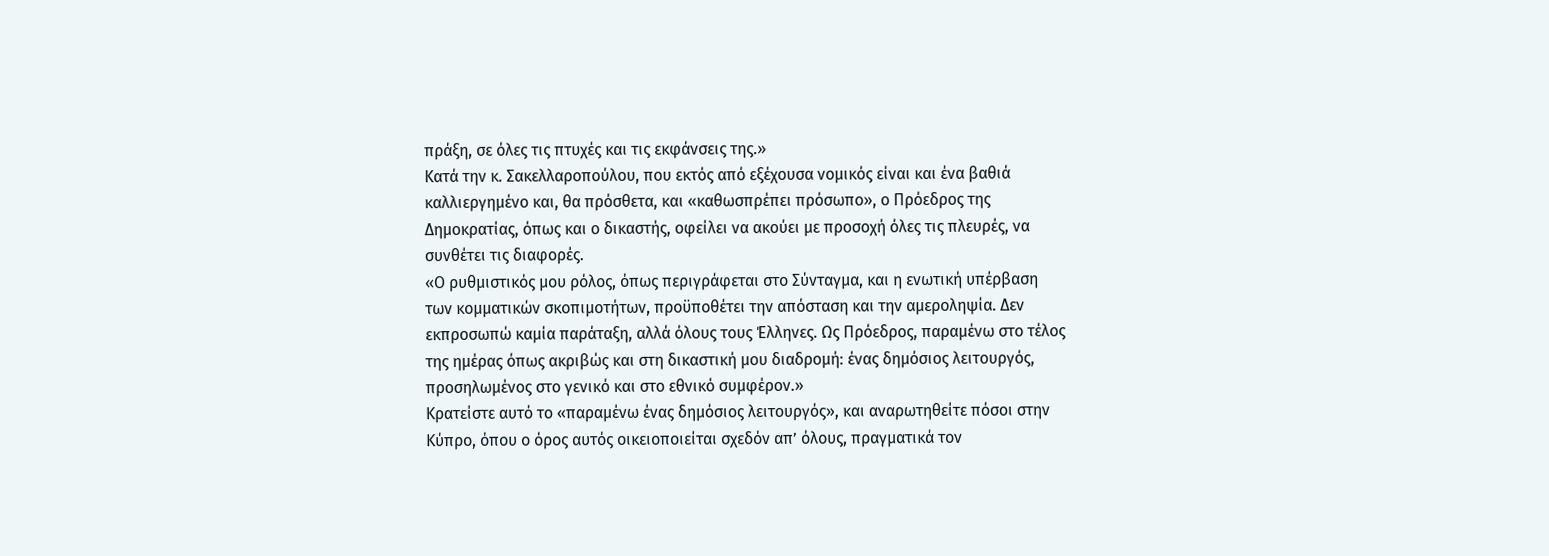πράξη, σε όλες τις πτυχές και τις εκφάνσεις της.»
Κατά την κ. Σακελλαροπούλου, που εκτός από εξέχουσα νομικός είναι και ένα βαθιά καλλιεργημένο και, θα πρόσθετα, και «καθωσπρέπει πρόσωπο», ο Πρόεδρος της Δημοκρατίας, όπως και ο δικαστής, οφείλει να ακούει με προσοχή όλες τις πλευρές, να συνθέτει τις διαφορές.
«Ο ρυθμιστικός μου ρόλος, όπως περιγράφεται στο Σύνταγμα, και η ενωτική υπέρβαση των κομματικών σκοπιμοτήτων, προϋποθέτει την απόσταση και την αμεροληψία. Δεν εκπροσωπώ καμία παράταξη, αλλά όλους τους Έλληνες. Ως Πρόεδρος, παραμένω στο τέλος της ημέρας όπως ακριβώς και στη δικαστική μου διαδρομή: ένας δημόσιος λειτουργός, προσηλωμένος στο γενικό και στο εθνικό συμφέρον.»
Κρατείστε αυτό το «παραμένω ένας δημόσιος λειτουργός», και αναρωτηθείτε πόσοι στην Κύπρο, όπου ο όρος αυτός οικειοποιείται σχεδόν απ’ όλους, πραγματικά τον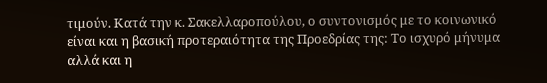τιμούν. Κατά την κ. Σακελλαροπούλου, ο συντονισμός με το κοινωνικό είναι και η βασική προτεραιότητα της Προεδρίας της: Το ισχυρό μήνυμα αλλά και η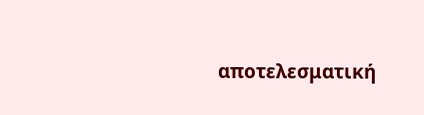αποτελεσματική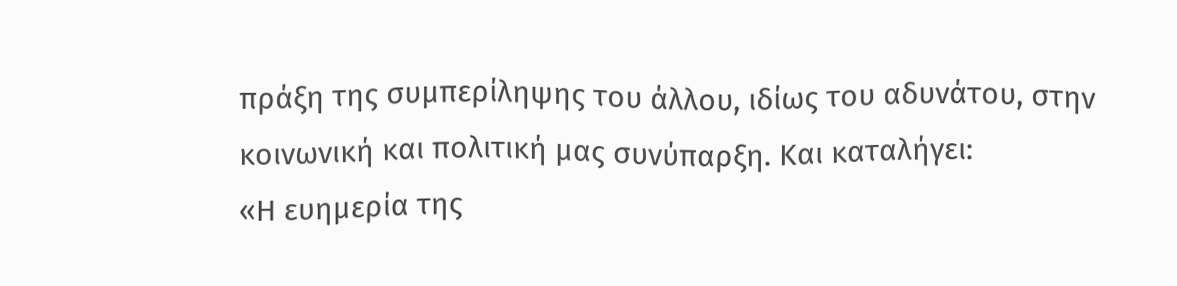πράξη της συμπερίληψης του άλλου, ιδίως του αδυνάτου, στην κοινωνική και πολιτική μας συνύπαρξη. Και καταλήγει:
«Η ευημερία της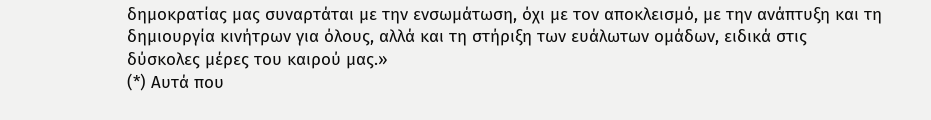δημοκρατίας μας συναρτάται με την ενσωμάτωση, όχι με τον αποκλεισμό, με την ανάπτυξη και τη δημιουργία κινήτρων για όλους, αλλά και τη στήριξη των ευάλωτων ομάδων, ειδικά στις δύσκολες μέρες του καιρού μας.»
(*) Αυτά που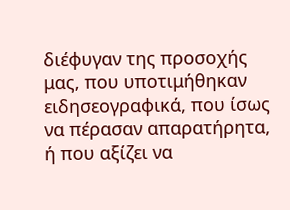διέφυγαν της προσοχής μας, που υποτιμήθηκαν ειδησεογραφικά, που ίσως να πέρασαν απαρατήρητα, ή που αξίζει να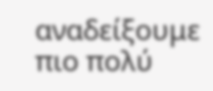αναδείξουμε πιο πολύ